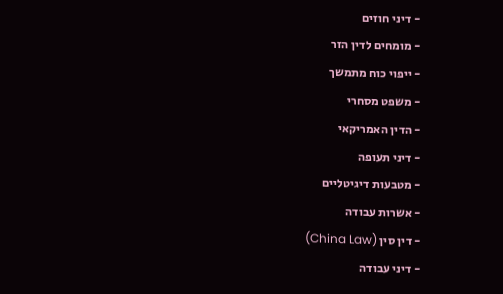- דיני חוזים
- מומחים לדין הזר
- ייפוי כוח מתמשך
- משפט מסחרי
- הדין האמריקאי
- דיני תעופה
- מטבעות דיגיטליים
- אשרות עבודה
- דין סין (China Law)
- דיני עבודה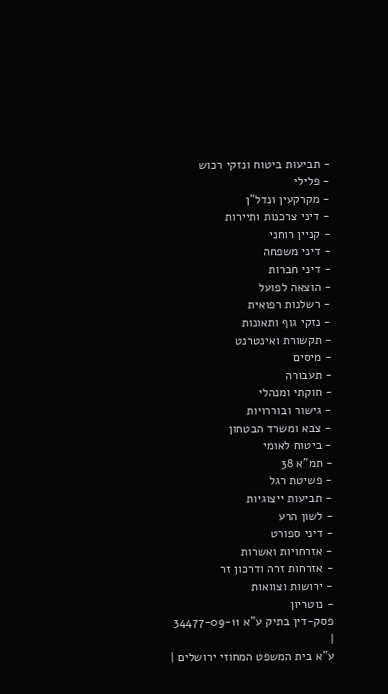- תביעות ביטוח ונזקי רכוש
- פלילי
- מקרקעין ונדל"ן
- דיני צרכנות ותיירות
- קניין רוחני
- דיני משפחה
- דיני חברות
- הוצאה לפועל
- רשלנות רפואית
- נזקי גוף ותאונות
- תקשורת ואינטרנט
- מיסים
- תעבורה
- חוקתי ומנהלי
- גישור ובוררויות
- צבא ומשרד הבטחון
- ביטוח לאומי
- תמ"א 38
- פשיטת רגל
- תביעות ייצוגיות
- לשון הרע
- דיני ספורט
- אזרחויות ואשרות
- אזרחות זרה ודרכון זר
- ירושות וצוואות
- נוטריון
פסק-דין בתיק ע"א 34477-09-11
|
ע"א בית המשפט המחוזי ירושלים |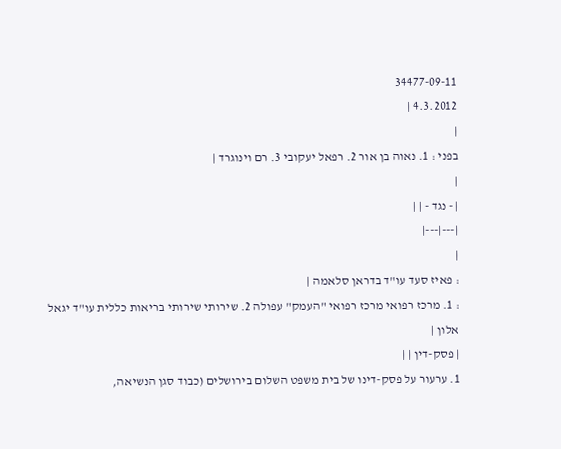34477-09-11
4.3.2012 |
|
בפני : 1. נאוה בן אור 2. רפאל יעקובי 3. רם וינוגרד |
|
| - נגד - | |
|---|---|
|
: פאיז סעד עו"ד בדראן סלאמה |
: 1. מרכז רפואי מרכז רפואי "העמק" עפולה 2. שירותי שירותי בריאות כללית עו"ד יגאל אלון |
| פסק-דין | |
1. ערעור על פסק-דינו של בית משפט השלום בירושלים (כבוד סגן הנשיאה,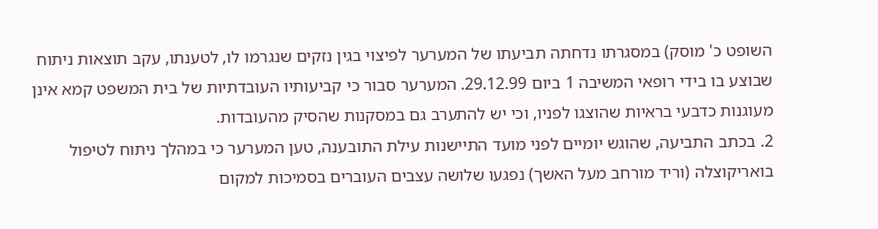השופט כ' מוסק) במסגרתו נדחתה תביעתו של המערער לפיצוי בגין נזקים שנגרמו לו, לטענתו, עקב תוצאות ניתוח שבוצע בו בידי רופאי המשיבה 1 ביום 29.12.99. המערער סבור כי קביעותיו העובדתיות של בית המשפט קמא אינן מעוגנות כדבעי בראיות שהוצגו לפניו, וכי יש להתערב גם במסקנות שהסיק מהעובדות.
2. בכתב התביעה, שהוגש יומיים לפני מועד התיישנות עילת התובענה, טען המערער כי במהלך ניתוח לטיפול בואריקוצלה (וריד מורחב מעל האשך) נפגעו שלושה עצבים העוברים בסמיכות למקום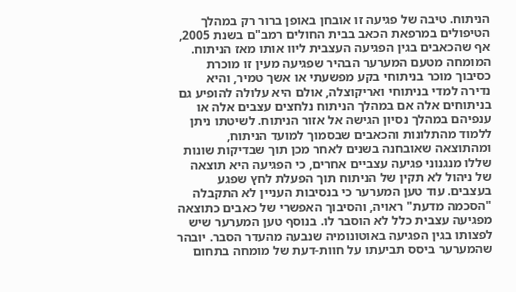הניתוח. טיבה של פגיעה זו אובחן באופן ברור רק במהלך הטיפולים במרפאת הכאב בבית החולים רמב"ם בשנת 2005, אף שהכאבים בגין הפגיעה העצבית ליוו אותו מאז הניתוח. המומחה מטעם המערער הבהיר שפגיעה מעין זו מוכרת כסיבוך מוכר בניתוחי בקע מפשעתי או אשך טמיר, והיא נדירה למדי בניתוחי ואריקוצלה, אולם היא עלולה להופיע גם בניתוחים אלה אם במהלך הניתוח נלחצים עצבים אלה או ענפיהם במהלך נסיון הגישה אל אזור הניתוח. לשיטתו ניתן ללמוד מהתלונות והכאבים שבסמוך למועד הניתוח, ומהתוצאה שאובחנה בשנים לאחר מכן תוך שבדיקות שונות שללו מנגנוני פגיעה עצביים אחרים, כי הפגיעה היא תוצאה של ניהול לא תקין של הניתוח תוך הפעלת לחץ שפגע בעצבים. עוד טען המערער כי בנסיבות העניין לא התקבלה "הסכמה מדעת" ראויה, והסיבוך האפשרי של כאבים כתוצאה מפגיעה עצבית כלל לא הוסבר לו. בנוסף טען המערער שיש לפצותו בגין הפגיעה באוטונומיה שנבעה מהעדר הסבר. יובהר שהמערער ביסס תביעתו על חוות-דעת של מומחה בתחום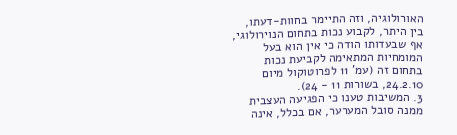האורולוגיה, וזה התיימר בחוות-דעתו, בין היתר, לקבוע נכות בתחום הנוירולוגי, אף שבעדותו הודה כי אין הוא בעל המומחיות המתאימה לקביעת נכות בתחום זה (עמ' 11 לפרוטוקול מיום 24.2.10, בשורות 11 - 24).
3. המשיבות טענו כי הפגיעה העצבית ממנה סובל המערער, אם בכלל, אינה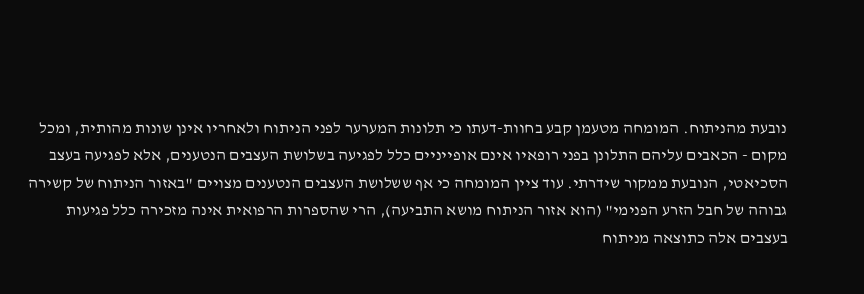נובעת מהניתוח. המומחה מטעמן קבע בחוות-דעתו כי תלונות המערער לפני הניתוח ולאחריו אינן שונות מהותית, ומכל מקום - הכאבים עליהם התלונן בפני רופאיו אינם אופייניים כלל לפגיעה בשלושת העצבים הנטענים, אלא לפגיעה בעצב הסכיאטי, הנובעת ממקור שידרתי. עוד ציין המומחה כי אף ששלושת העצבים הנטענים מצויים "באזור הניתוח של קשירה גבוהה של חבל הזרע הפנימי" (הוא אזור הניתוח מושא התביעה), הרי שהספרות הרפואית אינה מזכירה כלל פגיעות בעצבים אלה כתוצאה מניתוח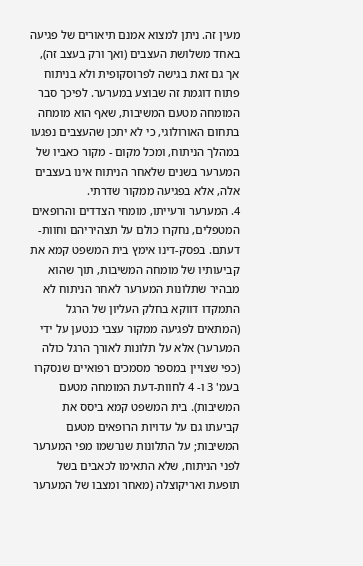מעין זה. ניתן למצוא אמנם תיאורים של פגיעה באחד משלושת העצבים (ואך ורק בעצב זה), אך גם זאת בגישה לפרוסקופית ולא בניתוח פתוח דוגמת זה שבוצע במערער. לפיכך סבר המומחה מטעם המשיבות, שאף הוא מומחה בתחום האורולוגי, כי לא יתכן שהעצבים נפגעו במהלך הניתוח, ומכל מקום - מקור כאביו של המערער בשנים שלאחר הניתוח אינו בעצבים אלה, אלא בפגיעה ממקור שדרתי.
4. המערער ורעייתו, מומחי הצדדים והרופאים המטפלים, נחקרו כולם על תצהיריהם וחוות-דעתם. בפסק-דינו אימץ בית המשפט קמא את קביעותיו של מומחה המשיבות, תוך שהוא מבהיר שתלונות המערער לאחר הניתוח לא התמקדו דווקא בחלק העליון של הרגל (המתאים לפגיעה ממקור עצבי כנטען על ידי המערער) אלא על תלונות לאורך הרגל כולה (כפי שצויין במספר מסמכים רפואיים שנסקרו בעמ' 3 ו- 4 לחוות-דעת המומחה מטעם המשיבות). בית המשפט קמא ביסס את קביעתו גם על עדויות הרופאים מטעם המשיבות; על התלונות שנרשמו מפי המערער לפני הניתוח, שלא התאימו לכאבים בשל תופעת ואריקוצלה (מאחר ומצבו של המערער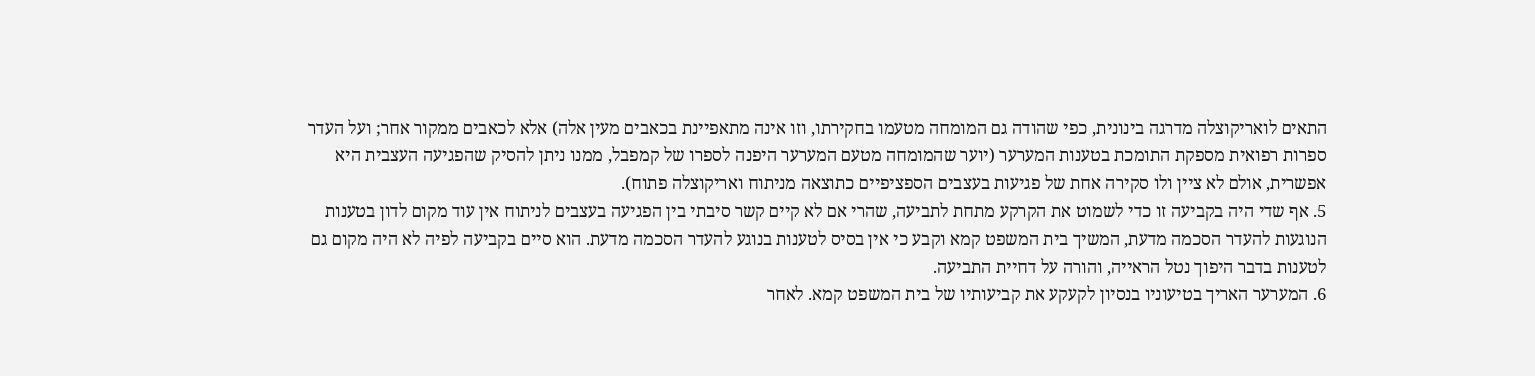התאים לואריקוצלה מדרגה בינונית, כפי שהודה גם המומחה מטעמו בחקירתו, וזו אינה מתאפיינת בכאבים מעין אלה) אלא לכאבים ממקור אחר; ועל העדר ספרות רפואית מספקת התומכת בטענות המערער (יוער שהמומחה מטעם המערער היפנה לספרו של קמפבל, ממנו ניתן להסיק שהפגיעה העצבית היא אפשרית, אולם לא ציין ולו סקירה אחת של פגיעות בעצבים הספציפיים כתוצאה מניתוח ואריקוצלה פתוח).
5. אף שדי היה בקביעה זו כדי לשמוט את הקרקע מתחת לתביעה, שהרי אם לא קיים קשר סיבתי בין הפגיעה בעצבים לניתוח אין עוד מקום לדון בטענות הנוגעות להעדר הסכמה מדעת, המשיך בית המשפט קמא וקבע כי אין בסיס לטענות בנוגע להעדר הסכמה מדעת. הוא סיים בקביעה לפיה לא היה מקום גם לטענות בדבר היפוך נטל הראייה, והורה על דחיית התביעה.
6. המערער האריך בטיעוניו בנסיון לקעקע את קביעותיו של בית המשפט קמא. לאחר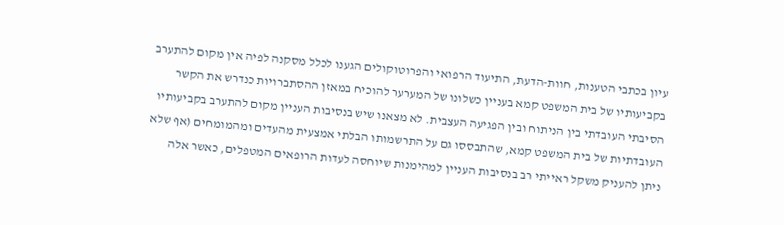עיון בכתבי הטענות, חוות-הדעת, התיעוד הרפואי והפרוטוקולים הגענו לכלל מסקנה לפיה אין מקום להתערב בקביעותיו של בית המשפט קמא בעניין כשלונו של המערער להוכיח במאזן ההסתברויות כנדרש את הקשר הסיבתי העובדתי בין הניתוח ובין הפגיעה העצבית. לא מצאנו שיש בנסיבות העניין מקום להתערב בקביעותיו העובדתיות של בית המשפט קמא, שהתבססו גם על התרשמותו הבלתי אמצעית מהעדים ומהמומחים (אף שלא ניתן להעניק משקל ראייתי רב בנסיבות העניין למהימנות שיוחסה לעדות הרופאים המטפלים, כאשר אלה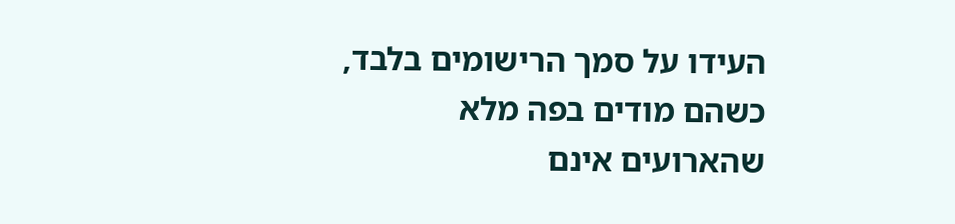העידו על סמך הרישומים בלבד, כשהם מודים בפה מלא שהארועים אינם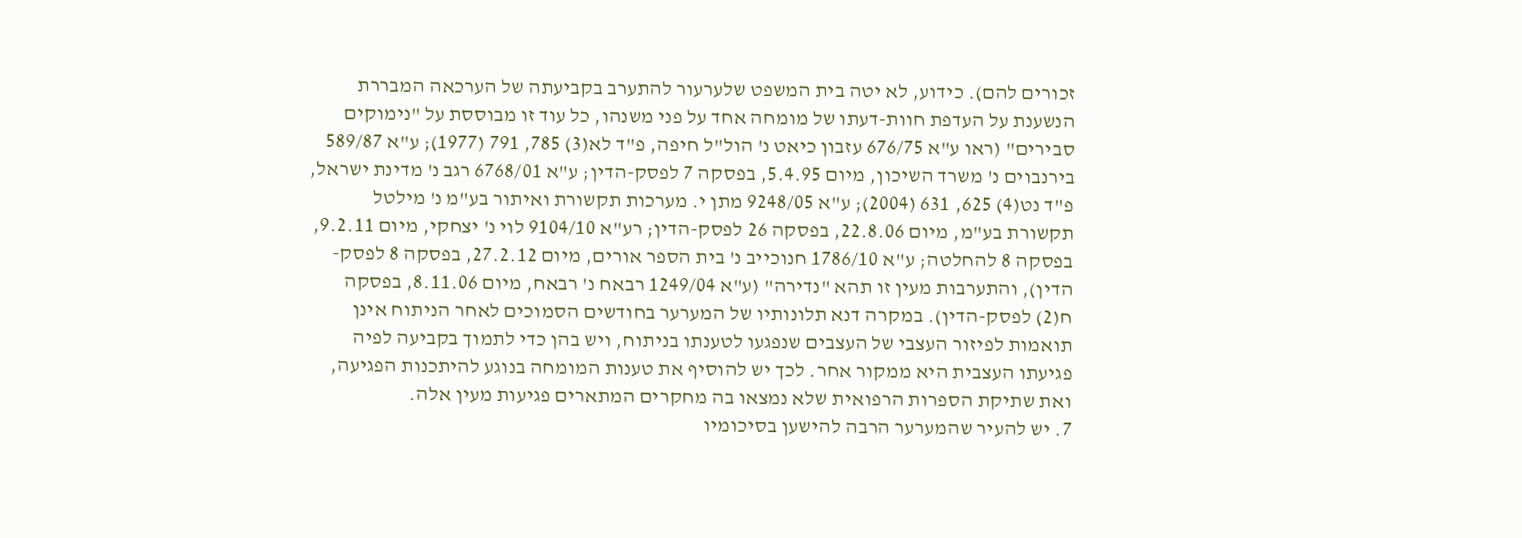זכורים להם). כידוע, לא יטה בית המשפט שלערעור להתערב בקביעתה של הערכאה המבררת הנשענת על העדפת חוות-דעתו של מומחה אחד על פני משנהו, כל עוד זו מבוססת על "נימוקים סבירים" (ראו ע"א 676/75 עזבון כיאט נ' הול"ל חיפה, פ"ד לא(3) 785, 791 (1977); ע"א 589/87 בירנבוים נ' משרד השיכון, מיום 5.4.95, בפסקה 7 לפסק-הדין; ע"א 6768/01 רגב נ' מדינת ישראל, פ"ד נט(4) 625, 631 (2004); ע"א 9248/05 מתן י. מערכות תקשורת ואיתור בע"מ נ' מילטל תקשורת בע"מ, מיום 22.8.06, בפסקה 26 לפסק-הדין; רע"א 9104/10 לוי נ' יצחקי, מיום 9.2.11, בפסקה 8 להחלטה; ע"א 1786/10 חנוכייב נ' בית הספר אורים, מיום 27.2.12, בפסקה 8 לפסק-הדין), והתערבות מעין זו תהא "נדירה" (ע"א 1249/04 רבאח נ' רבאח, מיום 8.11.06, בפסקה ח(2) לפסק-הדין). במקרה דנא תלונותיו של המערער בחודשים הסמוכים לאחר הניתוח אינן תואמות לפיזור העצבי של העצבים שנפגעו לטענתו בניתוח, ויש בהן כדי לתמוך בקביעה לפיה פגיעתו העצבית היא ממקור אחר. לכך יש להוסיף את טענות המומחה בנוגע להיתכנות הפגיעה, ואת שתיקת הספרות הרפואית שלא נמצאו בה מחקרים המתארים פגיעות מעין אלה.
7. יש להעיר שהמערער הרבה להישען בסיכומיו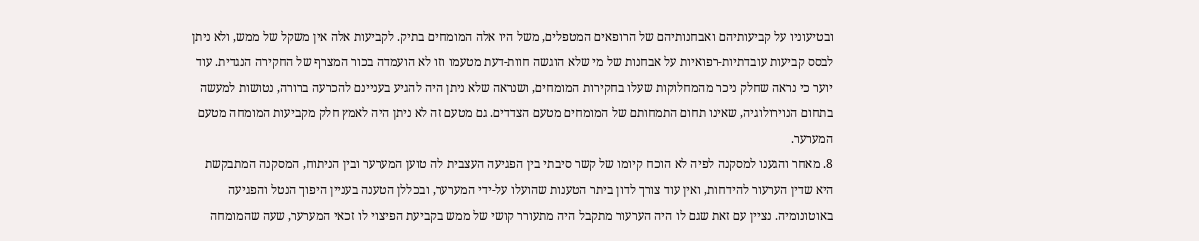ובטיעוניו על קביעותיהם ואבחנותיהם של הרופאים המטפלים, משל היו אלה המומחים בתיק. לקביעות אלה אין משקל של ממש, ולא ניתן לבסס קביעות עובדתיות-רפואיות על אבחנות של מי שלא הוגשה חוות-דעת מטעמו וזו לא הועמדה בכור המצרף של החקירה הנגדית. עוד יוער כי נראה שחלק ניכר מהמחלוקות שעלו בחקירות המומחים, ושנראה שלא ניתן היה להגיע בעניינם להכרעה ברורה, נטושות למעשה בתחום הנוירולוגיה, שאינו תחום התמחותם של המומחים מטעם הצדדים. גם מטעם זה לא ניתן היה לאמץ חלק מקביעות המומחה מטעם המערער.
8. מאחר והגענו למסקנה לפיה לא הוכח קיומו של קשר סיבתי בין הפגיעה העצבית לה טוען המערער ובין הניתוח, המסקנה המתבקשת היא שדין הערעור להידחות, ואין עוד צורך לדון ביתר הטענות שהועלו על-ידי המערער, ובכללן הטענה בעניין היפוך הנטל והפגיעה באוטונומיה. נציין עם זאת שגם לו היה הערעור מתקבל היה מתעורר קושי של ממש בקביעת הפיצוי לו זכאי המערער, שעה שהמומחה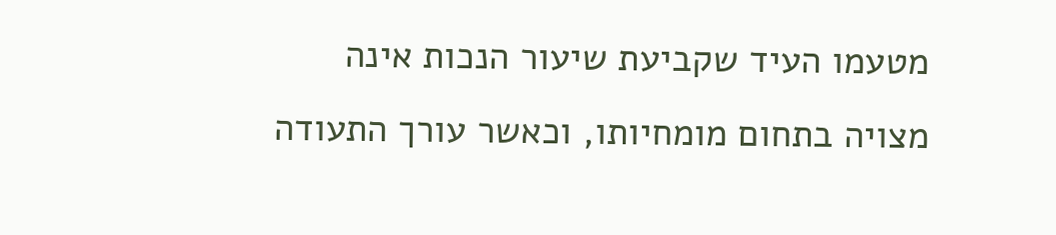מטעמו העיד שקביעת שיעור הנכות אינה מצויה בתחום מומחיותו, וכאשר עורך התעודה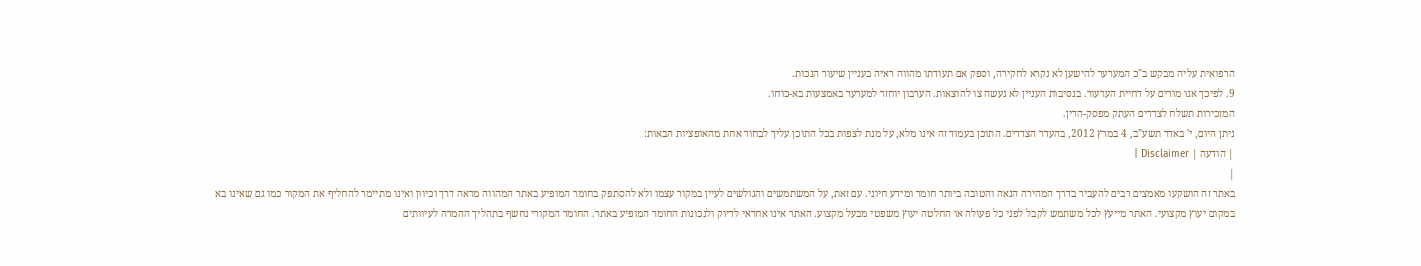הרפואית עליה מבקש ב"כ המערער להישען לא נקרא לחקירה, וספק אם תעודתו מהווה ראיה בעניין שיעור הנכות.
9. לפיכך אנו מורים על דחיית הערעור. בנסיבות העניין לא נעשה צו להוצאות. הערבון יוחזר למערער באמצעות בא-כוחו.
המזכירות תשלח לצדדים העתק מפסק-הדין.
ניתן היום, י' באדר תשע"ב, 4 במרץ 2012, בהעדר הצדדים. התוכן בעמוד זה אינו מלא, על מנת לצפות בכל התוכן עליך לבחור אחת מהאופציות הבאות:
| הודעה | Disclaimer |
|
באתר זה הושקעו מאמצים רבים להעביר בדרך המהירה הנאה והטובה ביותר חומר ומידע חיוני. עם זאת, על המשתמשים והגולשים לעיין במקור עצמו ולא להסתפק בחומר המופיע באתר המהווה מראה דרך וכיוון ואינו מתיימר להחליף את המקור כמו גם שאינו בא במקום יעוץ מקצועי. האתר מייעץ לכל משתמש לקבל לפני כל פעולה או החלטה יעוץ משפטי מבעל מקצוע. האתר אינו אחראי לדיוק ולנכונות החומר המופיע באתר. החומר המקורי נחשף בתהליך ההמרה לעיוותים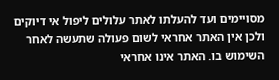מסויימים ועד להעלתו לאתר עלולים ליפול אי דיוקים ולכן אין האתר אחראי לשום פעולה שתעשה לאחר השימוש בו. האתר אינו אחראי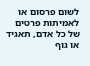לשום פרסום או לאמיתות פרטים של כל אדם, תאגיד או גוף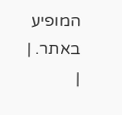המופיע באתר. |
|